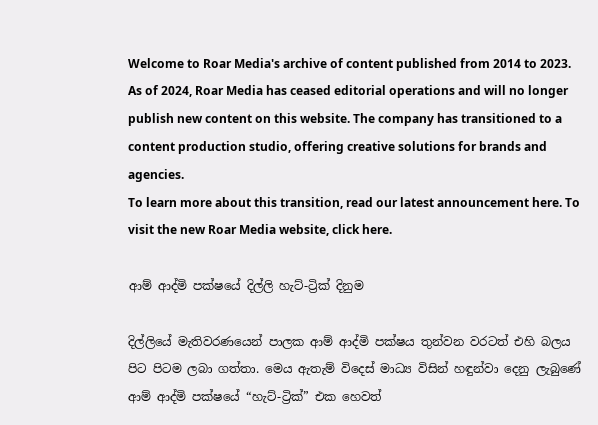Welcome to Roar Media's archive of content published from 2014 to 2023. As of 2024, Roar Media has ceased editorial operations and will no longer publish new content on this website. The company has transitioned to a content production studio, offering creative solutions for brands and agencies.
To learn more about this transition, read our latest announcement here. To visit the new Roar Media website, click here.

ආම් ආද්මි පක්ෂයේ දිල්ලි හැට්-ට්‍රික් දිනුම

දිල්ලියේ මැතිවරණයෙන් පාලක ආම් ආද්මි පක්ෂය තුන්වන වරටත් එහි බලය පිට පිටම ලබා ගත්තා. මෙය ඇතැම් විදෙස් මාධ්‍ය විසින් හඳුන්වා දෙනු ලැබුණේ ආම් ආද්මි පක්ෂයේ “හැට්-ට්‍රික්” එක හෙවත්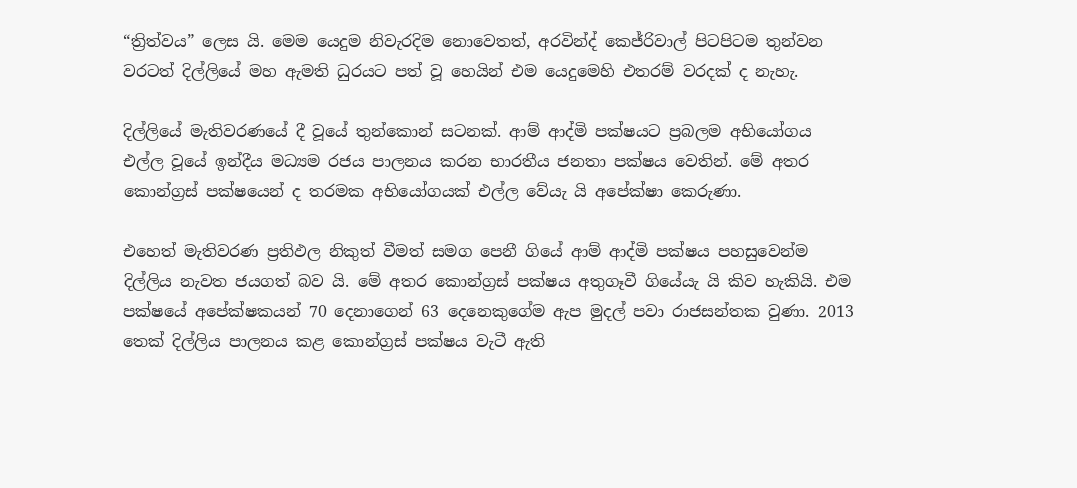“ත්‍රිත්වය” ලෙස යි. මෙම යෙදුම නිවැරදිම නොවෙතත්, අරවින්ද් කෙජ්රිවාල් පිටපිටම තුන්වන වරටත් දිල්ලියේ මහ ඇමති ධුරයට පත් වූ හෙයින් එම යෙදුමෙහි එතරම් වරදක් ද නැහැ.

දිල්ලියේ මැතිවරණයේ දී වූයේ තුන්කොන් සටනක්. ආම් ආද්මි පක්ෂයට ප්‍රබලම අභියෝගය එල්ල වූයේ ඉන්දීය මධ්‍යම රජය පාලනය කරන භාරතීය ජනතා පක්ෂය වෙතින්. මේ අතර කොන්ග්‍රස් පක්ෂයෙන් ද තරමක අභියෝගයක් එල්ල වේයැ යි අපේක්ෂා කෙරුණා.

එහෙත් මැතිවරණ ප්‍රතිඵල නිකුත් වීමත් සමග පෙනී ගියේ ආම් ආද්මි පක්ෂය පහසුවෙන්ම දිල්ලිය නැවත ජයගත් බව යි. මේ අතර කොන්ග්‍රස් පක්ෂය අතුගෑවී ගියේයැ යි කිව හැකියි. එම පක්ෂයේ අපේක්ෂකයන් 70 දෙනාගෙන් 63 දෙනෙකුගේම ඇප මුදල් පවා රාජසන්තක වුණා. 2013 තෙක් දිල්ලිය පාලනය කළ කොන්ග්‍රස් පක්ෂය වැටී ඇති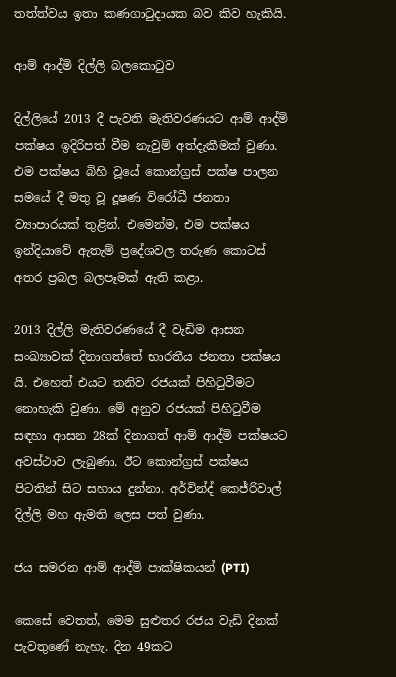තත්ත්වය ඉතා කණගාටුදායක බව කිව හැකියි.

ආම් ආද්මි දිල්ලි බලකොටුව

දිල්ලියේ 2013 දී පැවති මැතිවරණයට ආම් ආද්මි පක්ෂය ඉදිරිපත් වීම නැවුම් අත්දැකීමක් වුණා. එම පක්ෂය බිහි වූයේ කොන්ග්‍රස් පක්ෂ පාලන සමයේ දී මතු වූ දූෂණ විරෝධී ජනතා ව්‍යාපාරයක් තුළින්. එමෙන්ම, එම පක්ෂය ඉන්දියාවේ ඇතැම් ප්‍රදේශවල තරුණ කොටස් අතර ප්‍රබල බලපෑමක් ඇති කළා.

2013 දිල්ලි මැතිවරණයේ දී වැඩිම ආසන සංඛ්‍යාවක් දිනාගත්තේ භාරතීය ජනතා පක්ෂය යි. එහෙත් එයට තනිව රජයක් පිහිටුවීමට නොහැකි වුණා. මේ අනුව රජයක් පිහිටුවීම සඳහා ආසන 28ක් දිනාගත් ආම් ආද්මි පක්ෂයට අවස්ථාව ලැබුණා. ඊට කොන්ග්‍රස් පක්ෂය පිටතින් සිට සහාය දුන්නා. අර්වින්ද් කෙජ්රිවාල් දිල්ලි මහ ඇමති ලෙස පත් වුණා.

ජය සමරන ආම් ආද්මි පාක්ෂිකයන් (PTI)

කෙසේ වෙතත්, මෙම සුළුතර රජය වැඩි දිනක් පැවතුණේ නැහැ. දින 49කට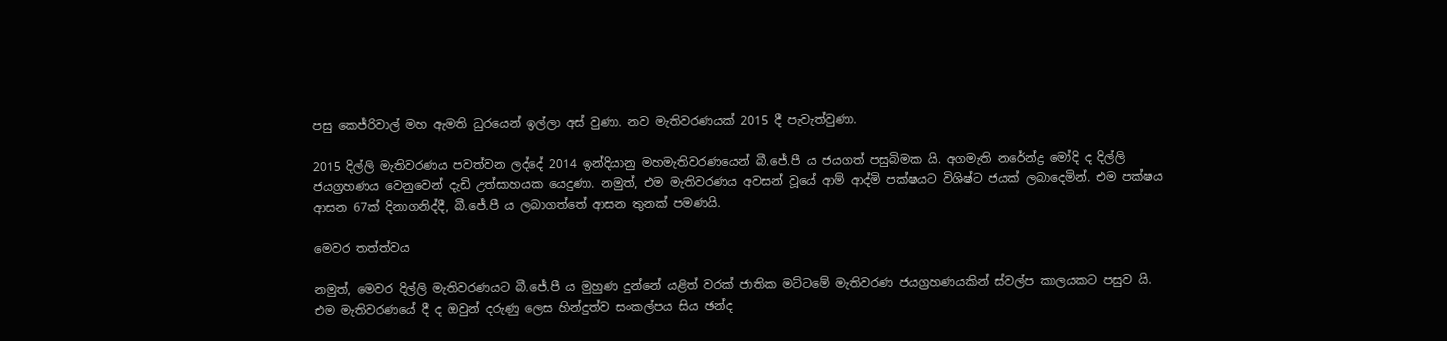පසු කෙජ්රිවාල් මහ ඇමති ධුරයෙන් ඉල්ලා අස් වුණා. නව මැතිවරණයක් 2015 දී පැවැත්වුණා.

2015 දිල්ලි මැතිවරණය පවත්වන ලද්දේ 2014 ඉන්දියානු මහමැතිවරණයෙන් බී.ජේ.පී ය ජයගත් පසුබිමක යි. අගමැති නරේන්ද්‍ර මෝදි ද දිල්ලි ජයග්‍රහණය වෙනුවෙන් දැඩි උත්සාහයක යෙදුණා. නමුත්, එම මැතිවරණය අවසන් වූයේ ආම් ආද්මි පක්ෂයට විශිෂ්ට ජයක් ලබාදෙමින්. එම පක්ෂය ආසන 67ක් දිනාගනිද්දී, බී.ජේ.පී ය ලබාගත්තේ ආසන තුනක් පමණයි.

මෙවර තත්ත්වය

නමුත්, මෙවර දිල්ලි මැතිවරණයට බී.ජේ.පී ය මුහුණ දුන්නේ යළිත් වරක් ජාතික මට්ටමේ මැතිවරණ ජයග්‍රහණයකින් ස්වල්ප කාලයකට පසුව යි. එම මැතිවරණයේ දී ද ඔවුන් දරුණු ලෙස හින්දුත්ව සංකල්පය සිය ඡන්ද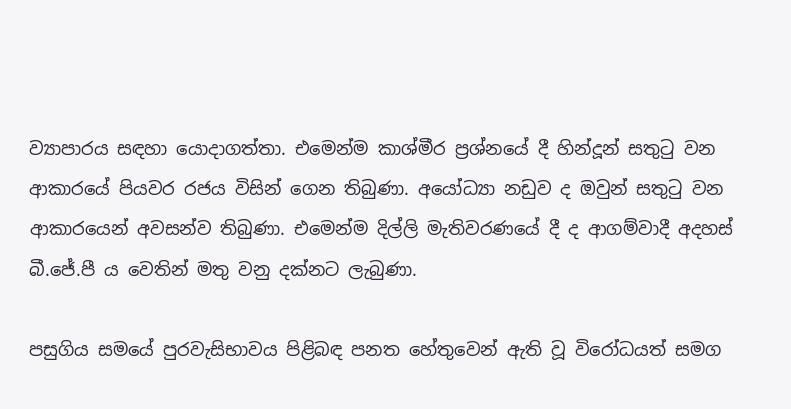ව්‍යාපාරය සඳහා යොදාගත්තා. එමෙන්ම කාශ්මීර ප්‍රශ්නයේ දී හින්දූන් සතුටු වන ආකාරයේ පියවර රජය විසින් ගෙන තිබුණා. අයෝධ්‍යා නඩුව ද ඔවුන් සතුටු වන ආකාරයෙන් අවසන්ව තිබුණා. එමෙන්ම දිල්ලි මැතිවරණයේ දී ද ආගම්වාදී අදහස් බී.ජේ.පී ය වෙතින් මතු වනු දක්නට ලැබුණා.

පසුගිය සමයේ පුරවැසිභාවය පිළිබඳ පනත හේතුවෙන් ඇති වූ විරෝධයත් සමග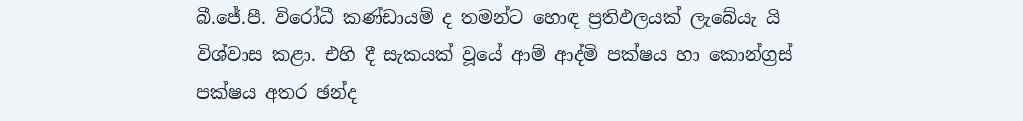බී.ජේ.පී. විරෝධී කණ්ඩායම් ද තමන්ට හොඳ ප්‍රතිඵලයක් ලැබේයැ යි විශ්වාස කළා. එහි දී සැකයක් වූයේ ආම් ආද්මි පක්ෂය හා කොන්ග්‍රස් පක්ෂය අතර ඡන්ද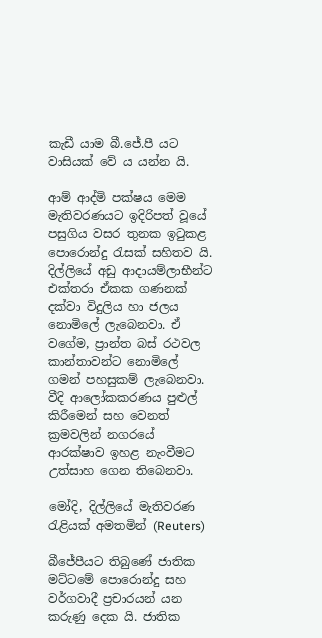කැඩී යාම බී.ජේ.පී යට වාසියක් වේ ය යන්න යි.

ආම් ආද්මි පක්ෂය මෙම මැතිවරණයට ඉදිරිපත් වූයේ පසුගිය වසර තුනක ඉටුකළ පොරොන්දු රැසක් සහිතව යි. දිල්ලියේ අඩු ආදායම්ලාභීන්ට එක්තරා ඒකක ගණනක් දක්වා විදුලිය හා ජලය නොමිලේ ලැබෙනවා. ඒ වගේම, ප්‍රාන්ත බස් රථවල කාන්තාවන්ට නොමිලේ ගමන් පහසුකම් ලැබෙනවා. වීදි ආලෝකකරණය පුළුල් කිරීමෙන් සහ වෙනත් ක්‍රමවලින් නගරයේ ආරක්ෂාව ඉහළ නැංවීමට උත්සාහ ගෙන තිබෙනවා.

මෝදි, දිල්ලියේ මැතිවරණ රැළියක් අමතමින් (Reuters)

බීජේපීයට තිබුණේ ජාතික මට්ටමේ පොරොන්දු සහ වර්ගවාදී ප්‍රචාරයන් යන කරුණු දෙක යි. ජාතික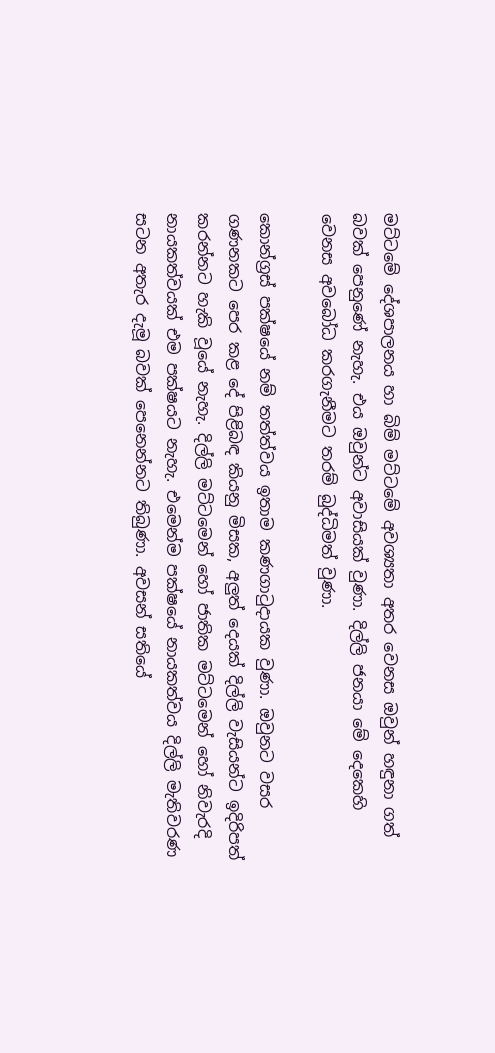මට්ටමේ දේශපාලනය හා බිම් මට්ටමේ අවශ්‍යතා අතර වෙනස ඔවුන් හඳුනා ගත් බවක් පෙනුණේ නැහැ. එය ඔවුන්ට අවාසියක් වුණා. දිල්ලි ජනයා මේ දෙකෙහි වෙනස අවබෝධ කරගැනීමට තරම් බුද්ධිමත් වුණා.

කොන්ග්‍රස් පක්ෂයේ නම් තත්ත්වය ඉතාම කණගාටුදායක වුණා. ඔවුනට වසර ගණනකට පෙර කළ දේ පිළිබඳ කියනු මිසක, අලුත් දෙයක් දිල්ලි වැසියන්ට ඉදිරිපත් කරන්නට හැකි වූයේ නැහැ. දිල්ලි මට්ටමෙන් හෝ ජාතික මට්ටමෙන් හෝ නිවැරදි නායකත්වයක් එම පක්ෂයට නැහැ. එමෙන්ම පක්ෂයේ නායකත්වය දිල්ලි මැතිවරණ සටන අතැර දැමූ බවක් පෙනෙන්නට තිබුණා. අවසන් සතියේ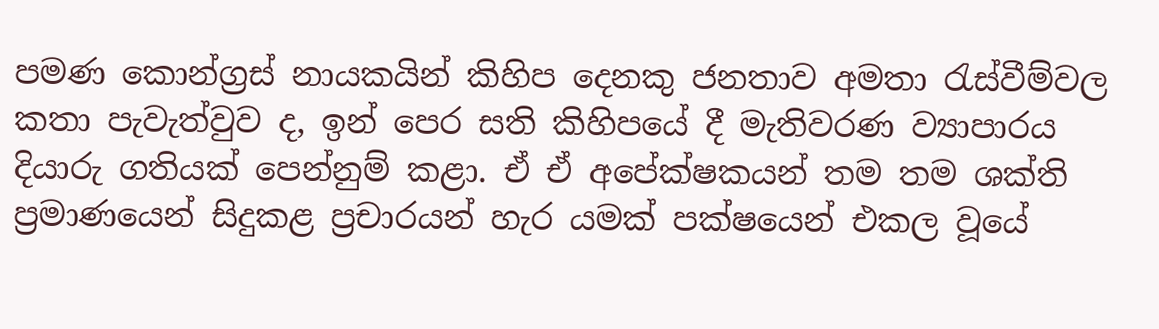පමණ කොන්ග්‍රස් නායකයින් කිහිප දෙනකු ජනතාව අමතා රැස්වීම්වල කතා පැවැත්වුව ද, ඉන් පෙර සති කිහිපයේ දී මැතිවරණ ව්‍යාපාරය දියාරු ගතියක් පෙන්නුම් කළා. ඒ ඒ අපේක්ෂකයන් තම තම ශක්ති ප්‍රමාණයෙන් සිදුකළ ප්‍රචාරයන් හැර යමක් පක්ෂයෙන් එකල වූයේ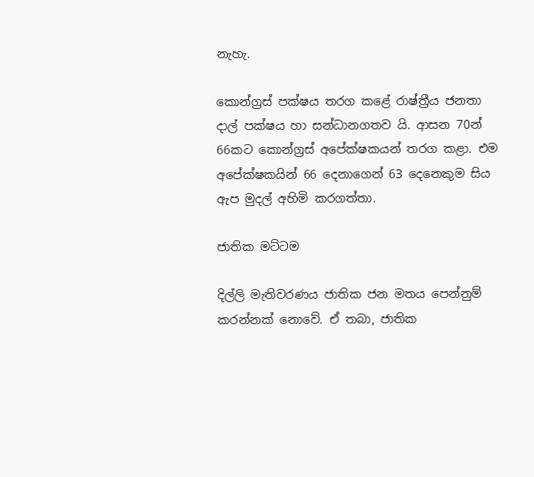නැහැ.

කොන්ග්‍රස් පක්ෂය තරග කළේ රාෂ්ත්‍රීය ජනතා දාල් පක්ෂය හා සන්ධානගතව යි. ආසන 70න් 66කට කොන්ග්‍රස් අපේක්ෂකයන් තරග කළා. එම අපේක්ෂකයින් 66 දෙනාගෙන් 63 දෙනෙකුම සිය ඇප මුදල් අහිමි කරගත්තා.

ජාතික මට්ටම

දිල්ලි මැතිවරණය ජාතික ජන මතය පෙන්නුම් කරන්නක් නොවේ. ඒ තබා, ජාතික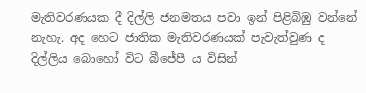මැතිවරණයක දී දිල්ලි ජනමතය පවා ඉන් පිළිබිඹු වන්නේ නැහැ. අද හෙට ජාතික මැතිවරණයක් පැවැත්වුණ ද දිල්ලිය බොහෝ විට බීජේපී ය විසින්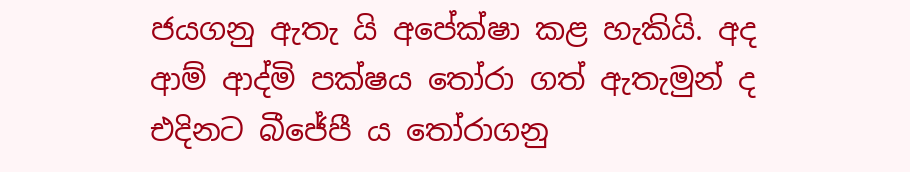ජයගනු ඇතැ යි අපේක්ෂා කළ හැකියි. අද ආම් ආද්මි පක්ෂය තෝරා ගත් ඇතැමුන් ද එදිනට බීජේපී ය තෝරාගනු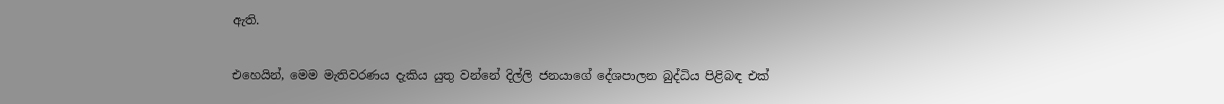ඇති.

එහෙයින්, මෙම මැතිවරණය දැකිය යුතු වන්නේ දිල්ලි ජනයාගේ දේශපාලන බුද්ධිය පිළිබඳ එක්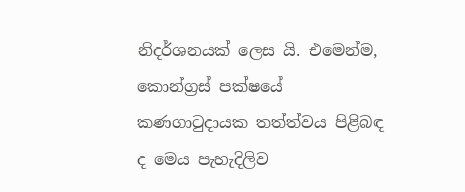නිදර්ශනයක් ලෙස යි. එමෙන්ම, කොන්ග්‍රස් පක්ෂයේ කණගාටුදායක තත්ත්වය පිළිබඳ ද මෙය පැහැදිලිව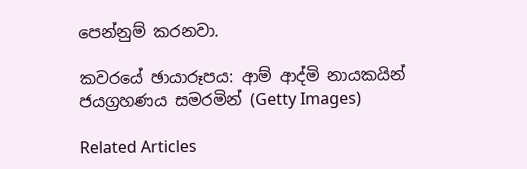පෙන්නුම් කරනවා.

කවරයේ ඡායාරූපය: ආම් ආද්මි නායකයින් ජයග්‍රහණය සමරමින් (Getty Images)

Related Articles